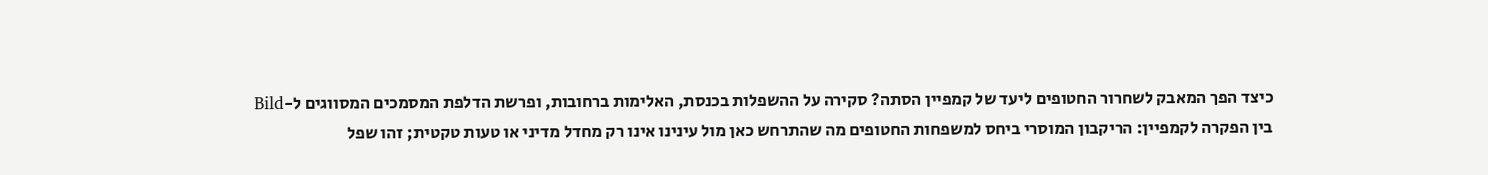כיצד הפך המאבק לשחרור החטופים ליעד של קמפיין הסתה? סקירה על ההשפלות בכנסת, האלימות ברחובות, ופרשת הדלפת המסמכים המסווגים ל-Bild
בין הפקרה לקמפיין: הריקבון המוסרי ביחס למשפחות החטופים מה שהתרחש כאן מול עינינו אינו רק מחדל מדיני או טעות טקטית; זהו שפל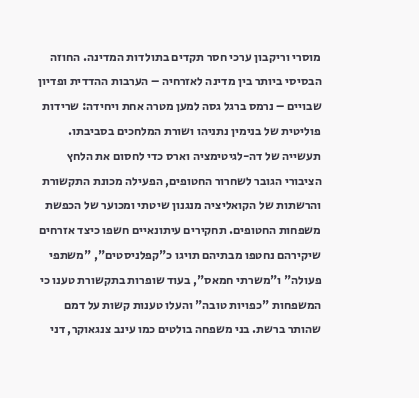מוסרי וריקבון ערכי חסר תקדים בתולדות המדינה. החוזה הבסיסי ביותר בין מדינה לאזרחיה – הערבות ההדדית ופדיון שבויים – נרמס ברגל גסה למען מטרה אחת ויחידה: שרידות פוליטית של בנימין נתניהו ושורת המלחכים בסביבתו. תעשייה של דה-לגיטימציה וארס כדי לחסום את הלחץ הציבורי הגובר לשחרור החטופים, הפעילה מכונת התקשורת והרשתות של הקואליציה מנגנון שיטתי ומכוער של הכפשת משפחות החטופים. תחקירים עיתונאיים חשפו כיצד אזרחים שיקירהם נחטפו מבתיהם תויגו כ"קפלניסטים", "משתפי פעולה" ו"משרתי חמאס", בעוד שופרות בתקשורת טענו כי המשפחות "כפויות טובה" והעלו טענות קשות על דמם שהותר ברשת. בני משפחה בולטים כמו עינב צנגאוקר, דני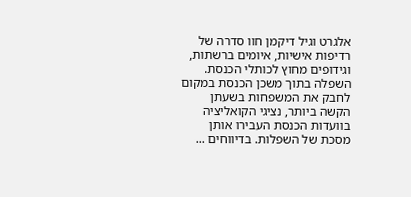אלגרט וגיל דיקמן חוו סדרה של רדיפות אישיות, איומים ברשתות, וגידופים מחוץ לכותלי הכנסת. השפלה בתוך משכן הכנסת במקום לחבק את המשפחות בשעתן הקשה ביותר, נציגי הקואליציה בוועדות הכנסת העבירו אותן מסכת של השפלות. בדיווחים ...